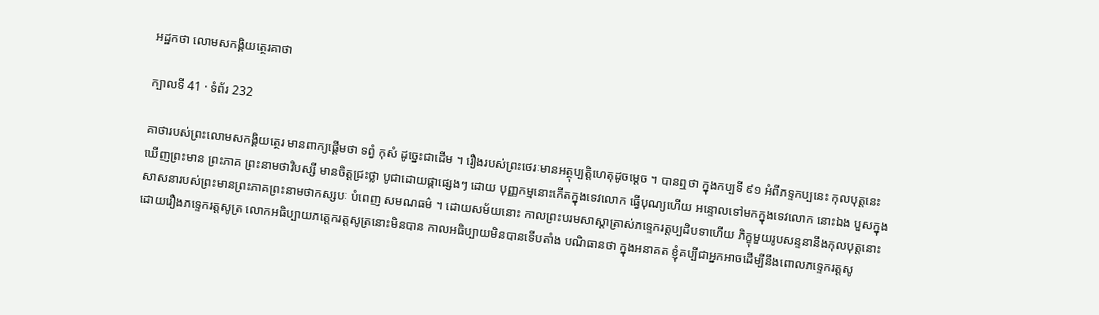អដ្ឋកថា លោមសកង្គិយត្ថេរគាថា

ក្បាលទី 41 · ទំព័រ 232

គាថារបស់ព្រះលោមសកង្គិយត្ថេរ មានពាក្យផ្តើមថា ទព្វំ កុសំ ដូច្នេះជាដើម ។ រឿងរបស់ព្រះថេរៈមានអត្ថុប្បត្តិហេតុដូចម្តេច ។ បានឮថា ក្នុងកប្បទី ៩១ អំពីភទ្ទកប្បនេះ កុលបុត្តនេះឃើញព្រះមាន ព្រះភាគ ព្រះនាមថាវិបស្សី មានចិត្តជ្រះថ្លា បូជាដោយផ្កាផ្សេងៗ ដោយ បុញ្ញកម្មនោះកើតក្នុងទេវលោក ធ្វើបុណ្យហើយ អន្ទោលទៅមកក្នុងទេវលោក នោះឯង បួសក្នុងសាសនារបស់ព្រះមានព្រះភាគព្រះនាមថាកស្សបៈ បំពេញ សមណធម៌ ។ ដោយសម័យនោះ កាលព្រះបរមសាស្តាត្រាស់ភទ្ទេករត្តប្បដិបទាហើយ ភិក្ខុមួយរូបសន្ទនានឹងកុលបុត្តនោះដោយរឿងភទ្ទេករត្តសូត្រ លោកអធិប្បាយភត្តេករត្តសូត្រនោះមិនបាន កាលអធិប្បាយមិនបានទើបតាំង បណិធានថា ក្នុងអនាគត ខ្ញុំគប្បីជាអ្នកអាចដើម្បីនឹងពោលភទ្ទេករត្តសូ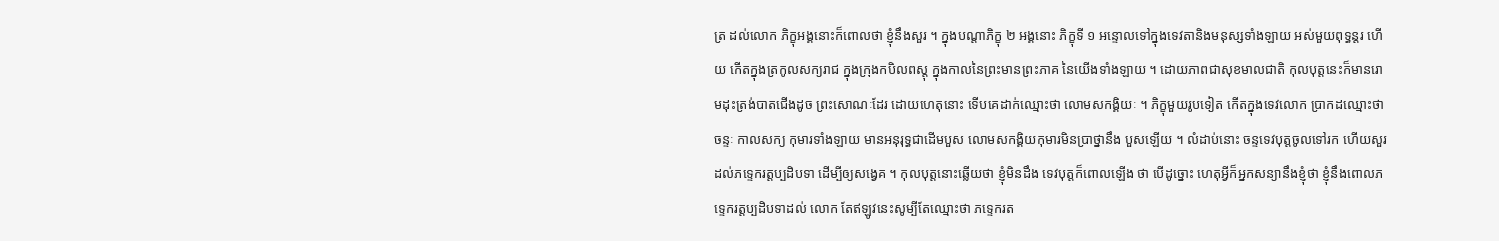ត្រ ដល់លោក ភិក្ខុអង្គនោះក៏ពោលថា ខ្ញុំនឹងសួរ ។ ក្នុងបណ្តាភិក្ខុ ២ អង្គនោះ ភិក្ខុទី ១ អន្ទោលទៅក្នុងទេវតានិងមនុស្សទាំងឡាយ អស់មួយពុទ្ធន្តរ ហើយ កើតក្នុងត្រកូលសក្យរាជ ក្នុងក្រុងកបិលពស្តុ ក្នុងកាលនៃព្រះមានព្រះភាគ នៃយើងទាំងឡាយ ។ ដោយភាពជាសុខមាលជាតិ កុលបុត្តនេះក៏មានរោមដុះត្រង់បាតជើងដូច ព្រះសោណៈដែរ ដោយហេតុនោះ ទើបគេដាក់ឈ្មោះថា លោមសកង្គិយៈ ។ ភិក្ខុមួយរូបទៀត កើតក្នុងទេវលោក ប្រាកដឈ្មោះថាចន្ទៈ កាលសក្យ កុមារទាំងឡាយ មានអនុរុទ្ធជាដើមបួស លោមសកង្គិយកុមារមិនប្រាថ្នានឹង បួសឡើយ ។ លំដាប់នោះ ចន្ទទេវបុត្តចូលទៅរក ហើយសួរដល់ភទ្ទេករត្តប្បដិបទា ដើម្បីឲ្យសង្វេគ ។ កុលបុត្តនោះឆ្លើយថា ខ្ញុំមិនដឹង ទេវបុត្តក៏ពោលឡើង ថា បើដូច្នោះ ហេតុអ្វីក៏អ្នកសន្យានឹងខ្ញុំថា ខ្ញុំនឹងពោលភទ្ទេករត្តប្បដិបទាដល់ លោក តែឥឡូវនេះសូម្បីតែឈ្មោះថា ភទ្ទេករត